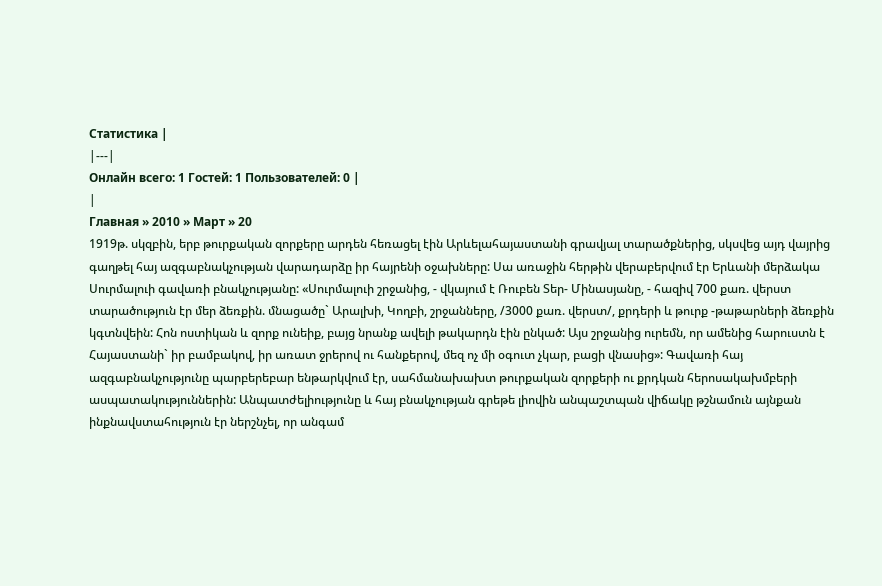Статистика |
|---|
Онлайн всего: 1 Гостей: 1 Пользователей: 0 |
|
Главная » 2010 » Март » 20
1919թ. սկզբին, երբ թուրքական զորքերը արդեն հեռացել էին Արևելահայաստանի գրավյալ տարածքներից, սկսվեց այդ վայրից գաղթել հայ ազգաբնակչության վարադարձը իր հայրենի օջախները: Սա առաջին հերթին վերաբերվում էր Երևանի մերձակա Սուրմալուի գավառի բնակչությանը: «Սուրմալուի շրջանից, - վկայում է Ռուբեն Տեր- Մինասյանը, - հազիվ 700 քառ. վերստ տարածություն էր մեր ձեռքին. մնացածը` Արալխի, Կողբի, շրջանները, /3000 քառ. վերստ/, քրդերի և թուրք -թաթարների ձեռքին կգտնվեին: Հոն ոստիկան և զորք ունեիք, բայց նրանք ավելի թակարդն էին ընկած: Այս շրջանից ուրեմն, որ ամենից հարուստն է Հայաստանի` իր բամբակով, իր առատ ջրերով ու հանքերով, մեզ ոչ մի օգուտ չկար, բացի վնասից»: Գավառի հայ ազգաբնակչությունը պարբերեբար ենթարկվում էր, սահմանախախտ թուրքական զորքերի ու քրդկան հերոսակախմբերի ասպատակություններին: Անպատժելիությունը և հայ բնակչության գրեթե լիովին անպաշտպան վիճակը թշնամուն այնքան ինքնավստահություն էր ներշնչել, որ անգամ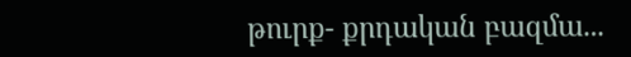թուրք- քրդական բազմա...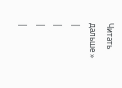Читать дальше »
|
|
|
|